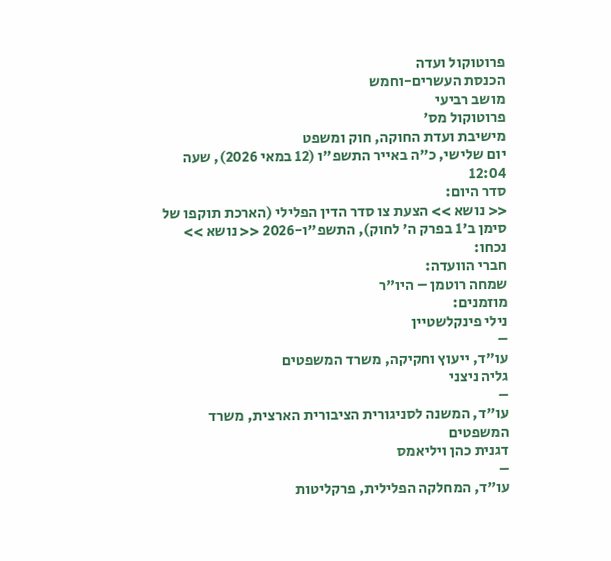פרוטוקול ועדה
הכנסת העשרים-וחמש
מושב רביעי
פרוטוקול מס'
מישיבת ועדת החוקה, חוק ומשפט
יום שלישי, כ"ה באייר התשפ"ו (12 במאי 2026), שעה 12:04
סדר היום:
<< נושא >> הצעת צו סדר הדין הפלילי (הארכת תוקפו של סימן ב'1 בפרק ה' לחוק), התשפ"ו-2026 << נושא >>
נכחו:
חברי הוועדה:
שמחה רוטמן – היו"ר
מוזמנים:
נילי פינקלשטיין
–
עו"ד, ייעוץ וחקיקה, משרד המשפטים
גליה ניצני
–
עו"ד, המשנה לסניגורית הציבורית הארצית, משרד המשפטים
דגנית כהן ויליאמס
–
עו"ד, המחלקה הפלילית, פרקליטות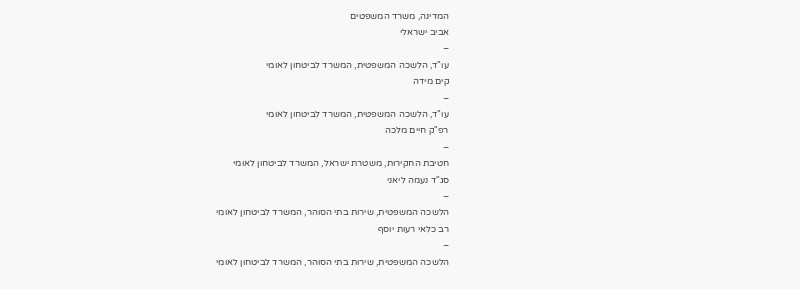המדינה, משרד המשפטים
אביב ישראלי
–
עו"ד, הלשכה המשפטית, המשרד לביטחון לאומי
קים מידה
–
עו"ד, הלשכה המשפטית, המשרד לביטחון לאומי
רפ"ק חיים מלכה
–
חטיבת החקירות, משטרת ישראל, המשרד לביטחון לאומי
סג"ד נעמה ליאני
–
הלשכה המשפטית, שירות בתי הסוהר, המשרד לביטחון לאומי
רב כלאי רעות יוסף
–
הלשכה המשפטית, שירות בתי הסוהר, המשרד לביטחון לאומי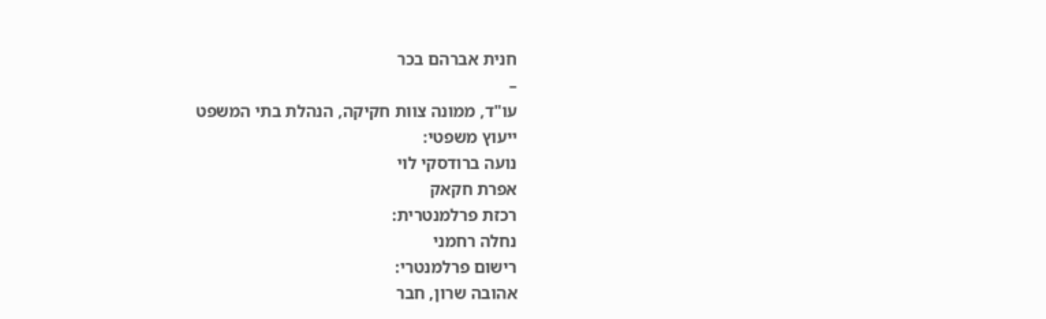חנית אברהם בכר
–
עו"ד, ממונה צוות חקיקה, הנהלת בתי המשפט
ייעוץ משפטי:
נועה ברודסקי לוי
אפרת חקאק
רכזת פרלמנטרית:
נחלה רחמני
רישום פרלמנטרי:
אהובה שרון, חבר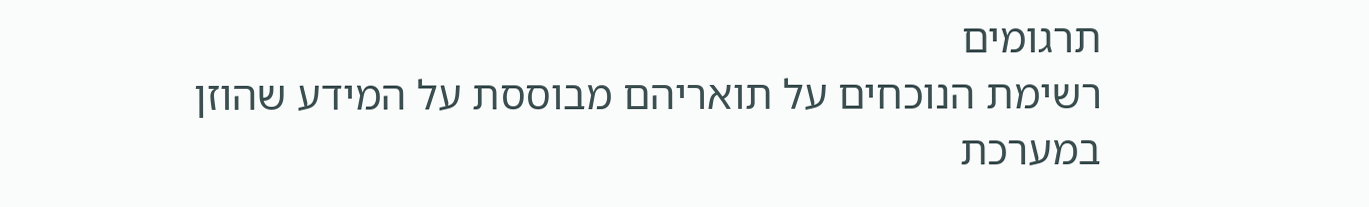תרגומים
רשימת הנוכחים על תואריהם מבוססת על המידע שהוזן במערכת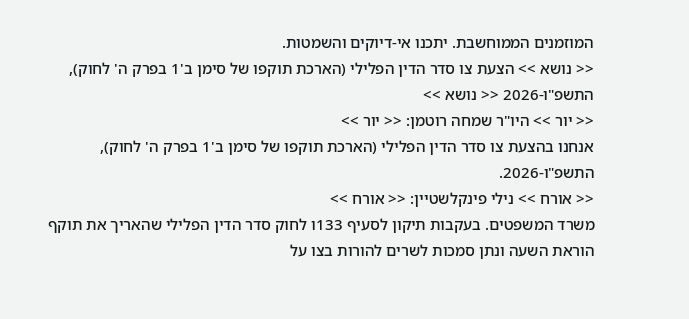המוזמנים הממוחשבת. יתכנו אי-דיוקים והשמטות.
<< נושא >> הצעת צו סדר הדין הפלילי (הארכת תוקפו של סימן ב'1 בפרק ה' לחוק), התשפ"ו-2026 << נושא >>
<< יור >> היו"ר שמחה רוטמן: << יור >>
אנחנו בהצעת צו סדר הדין הפלילי (הארכת תוקפו של סימן ב'1 בפרק ה' לחוק), התשפ"ו-2026.
<< אורח >> נילי פינקלשטיין: << אורח >>
משרד המשפטים. בעקבות תיקון לסעיף 133ו לחוק סדר הדין הפלילי שהאריך את תוקף הוראת השעה ונתן סמכות לשרים להורות בצו על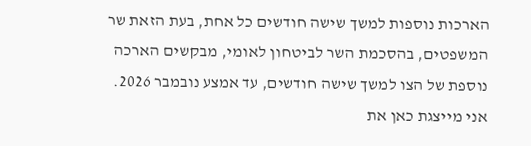הארכות נוספות למשך שישה חודשים כל אחת, בעת הזאת שר המשפטים, בהסכמת השר לביטחון לאומי, מבקשים הארכה נוספת של הצו למשך שישה חודשים, עד אמצע נובמבר 2026. אני מייצגת כאן את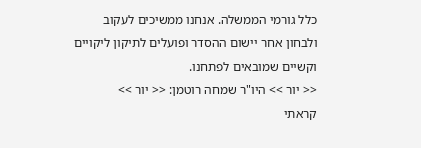כלל גורמי הממשלה. אנחנו ממשיכים לעקוב ולבחון אחר יישום ההסדר ופועלים לתיקון ליקויים וקשיים שמובאים לפתחנו.
<< יור >> היו"ר שמחה רוטמן: << יור >>
קראתי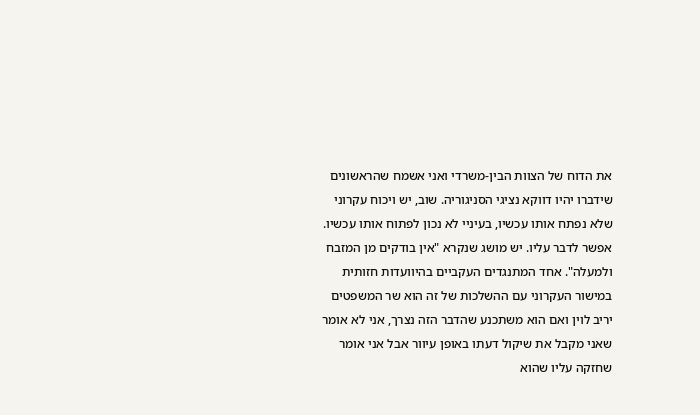את הדוח של הצוות הבין-משרדי ואני אשמח שהראשונים שידברו יהיו דווקא נציגי הסניגוריה. שוב, יש ויכוח עקרוני שלא נפתח אותו עכשיו, בעיניי לא נכון לפתוח אותו עכשיו. אפשר לדבר עליו. יש מושג שנקרא "אין בודקים מן המזבח ולמעלה". אחד המתנגדים העקביים בהיוועדות חזותית במישור העקרוני עם ההשלכות של זה הוא שר המשפטים יריב לוין ואם הוא משתכנע שהדבר הזה נצרך, אני לא אומר שאני מקבל את שיקול דעתו באופן עיוור אבל אני אומר שחזקה עליו שהוא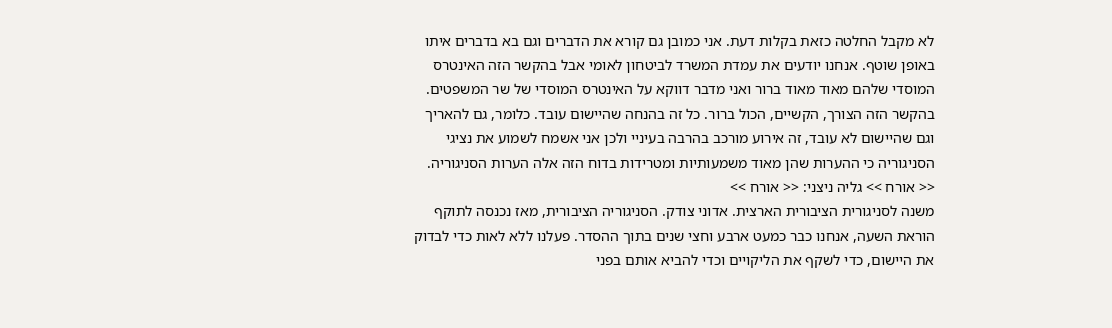לא מקבל החלטה כזאת בקלות דעת. אני כמובן גם קורא את הדברים וגם בא בדברים איתו באופן שוטף. אנחנו יודעים את עמדת המשרד לביטחון לאומי אבל בהקשר הזה האינטרס המוסדי שלהם מאוד מאוד ברור ואני מדבר דווקא על האינטרס המוסדי של שר המשפטים. בהקשר הזה הצורך, הקשיים, הכול ברור. כל זה בהנחה שהיישום עובד. כלומר, גם להאריך וגם שהיישום לא עובד, זה אירוע מורכב בהרבה בעיניי ולכן אני אשמח לשמוע את נציגי הסניגוריה כי ההערות שהן מאוד משמעותיות ומטרידות בדוח הזה אלה הערות הסניגוריה.
<< אורח >> גליה ניצני: << אורח >>
משנה לסניגורית הציבורית הארצית. אדוני צודק. הסניגוריה הציבורית, מאז נכנסה לתוקף הוראת השעה, אנחנו כבר כמעט ארבע וחצי שנים בתוך ההסדר. פעלנו ללא לאות כדי לבדוק את היישום, כדי לשקף את הליקויים וכדי להביא אותם בפני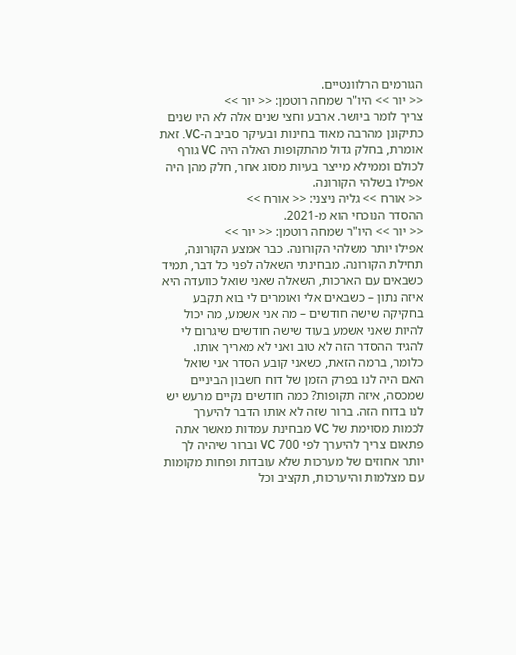הגורמים הרלוונטיים.
<< יור >> היו"ר שמחה רוטמן: << יור >>
צריך לומר ביושר. ארבע וחצי שנים אלה לא היו שנים כתיקונן מהרבה מאוד בחינות ובעיקר סביב ה-VC. זאת אומרת, בחלק גדול מהתקופות האלה היה VC גורף לכולם וממילא מייצר בעיות מסוג אחר, חלק מהן היה אפילו בשלהי הקורונה.
<< אורח >> גליה ניצני: << אורח >>
ההסדר הנוכחי הוא מ-2021.
<< יור >> היו"ר שמחה רוטמן: << יור >>
אפילו יותר משלהי הקורונה. כבר אמצע הקורונה, תחילת הקורונה. מבחינתי השאלה לפני כל דבר, תמיד כשבאים עם הארכות, השאלה שאני שואל כוועדה היא איזה נתון – כשבאים אלי ואומרים לי בוא תקבע בחקיקה שישה חודשים – מה אני אשמע, מה יכול להיות שאני אשמע בעוד שישה חודשים שיגרום לי להגיד ההסדר הזה לא טוב ואני לא מאריך אותו. כלומר, ברמה הזאת, כשאני קובע הסדר אני שואל האם היה לנו בפרק הזמן של דוח חשבון הביניים שמכסה, איזה תקופות? כמה חודשים נקיים מרעש יש לנו בדוח הזה. ברור שזה לא אותו הדבר להיערך לכמות מסוימת של VC מבחינת עמדות מאשר אתה פתאום צריך להיערך לפי 700 VC וברור שיהיה לך יותר אחוזים של מערכות שלא עובדות ופחות מקומות עם מצלמות והיערכות, תקציב וכל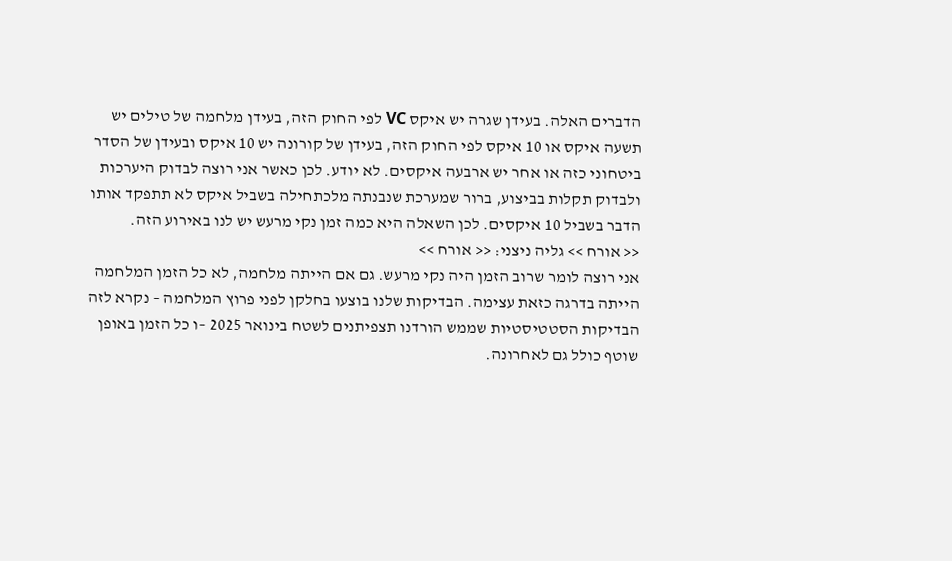הדברים האלה. בעידן שגרה יש איקס VC לפי החוק הזה, בעידן מלחמה של טילים יש תשעה איקס או 10 איקס לפי החוק הזה, בעידן של קורונה יש 10 איקס ובעידן של הסדר ביטחוני כזה או אחר יש ארבעה איקסים. לא יודע. לכן כאשר אני רוצה לבדוק היערכות ולבדוק תקלות בביצוע, ברור שמערכת שנבנתה מלכתחילה בשביל איקס לא תתפקד אותו הדבר בשביל 10 איקסים. לכן השאלה היא כמה זמן נקי מרעש יש לנו באירוע הזה.
<< אורח >> גליה ניצני: << אורח >>
אני רוצה לומר שרוב הזמן היה נקי מרעש. גם אם הייתה מלחמה, לא כל הזמן המלחמה הייתה בדרגה כזאת עצימה. הבדיקות שלנו בוצעו בחלקן לפני פרוץ המלחמה – נקרא לזה הבדיקות הסטטיסטיות שממש הורדנו תצפיתנים לשטח בינואר 2025 –ו כל הזמן באופן שוטף כולל גם לאחרונה.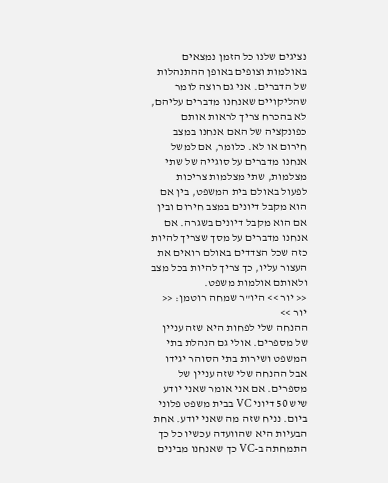נציגים שלנו כל הזמן נמצאים באולמות וצופים באופן ההתנהלות של הדברים. אני גם רוצה לומר שהליקויים שאנחנו מדברים עליהם, לא בהכרח צריך לראות אותם כפונקציה של האם אנחנו במצב חירום או לא. כלומר, אם למשל אנחנו מדברים על סוגייה של שתי מצלמות, שתי מצלמות צריכות לפעול באולם בית המשפט, בין אם הוא מקבל דיונים במצב חירום ובין אם הוא מקבל דיונים בשגרה. אם אנחנו מדברים על מסך שצריך להיות כזה שכל הצדדים באולם רואים את העצור עליו, כך צריך להיות בכל מצב ולאותם אולמות משפט.
<< יור >> היו"ר שמחה רוטמן: << יור >>
ההנחה שלי לפחות היא שזה עניין של מספרים. אולי גם הנהלת בתי המשפט ושירות בתי הסוהר יגידו אבל ההנחה שלי שזה עניין של מספרים. אם אני אומר שאני יודע שיש 50 דיוני VC בבית משפט פלוני ביום. נניח שזה מה שאני יודע. אחת הבעיות היא שהוועדה עכשיו כל כך התמחתה ב-VC כך שאנחנו מבינים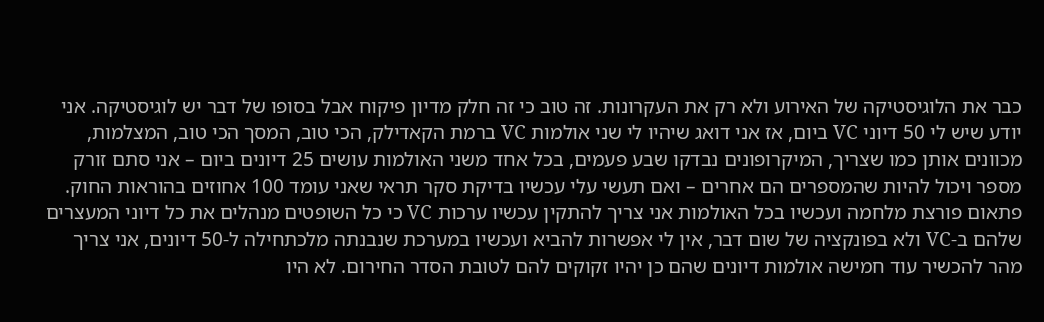כבר את הלוגיסטיקה של האירוע ולא רק את העקרונות. זה טוב כי זה חלק מדיון פיקוח אבל בסופו של דבר יש לוגיסטיקה. אני יודע שיש לי 50 דיוני VC ביום, אז אני דואג שיהיו לי שני אולמות VC ברמת הקאדילק, הכי טוב, המסך הכי טוב, המצלמות, מכוונים אותן כמו שצריך, המיקרופונים נבדקו שבע פעמים, בכל אחד משני האולמות עושים 25 דיונים ביום – אני סתם זורק מספר ויכול להיות שהמספרים הם אחרים – ואם תעשי עלי עכשיו בדיקת סקר תראי שאני עומד 100 אחוזים בהוראות החוק. פתאום פורצת מלחמה ועכשיו בכל האולמות אני צריך להתקין עכשיו ערכות VC כי כל השופטים מנהלים את כל דיוני המעצרים שלהם ב-VC ולא בפונקציה של שום דבר, אין לי אפשרות להביא ועכשיו במערכת שנבנתה מלכתחילה ל-50 דיונים, אני צריך מהר להכשיר עוד חמישה אולמות דיונים שהם כן יהיו זקוקים להם לטובת הסדר החירום. לא היו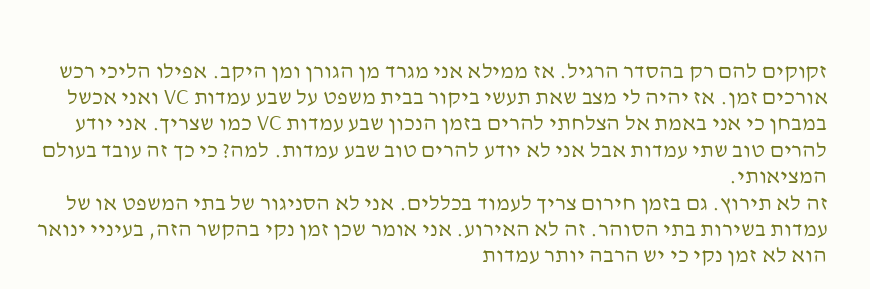זקוקים להם רק בהסדר הרגיל. אז ממילא אני מגרד מן הגורן ומן היקב. אפילו הליכי רכש אורכים זמן. אז יהיה לי מצב שאת תעשי ביקור בבית משפט על שבע עמדות VC ואני אכשל במבחן כי אני באמת אל הצלחתי להרים בזמן הנכון שבע עמדות VC כמו שצריך. אני יודע להרים טוב שתי עמדות אבל אני לא יודע להרים טוב שבע עמדות. למה? כי כך זה עובד בעולם המציאותי.
זה לא תירוץ. גם בזמן חירום צריך לעמוד בכללים. אני לא הסניגור של בתי המשפט או של עמדות בשירות בתי הסוהר. זה לא האירוע. אני אומר שכן זמן נקי בהקשר הזה, בעיניי ינואר הוא לא זמן נקי כי יש הרבה יותר עמדות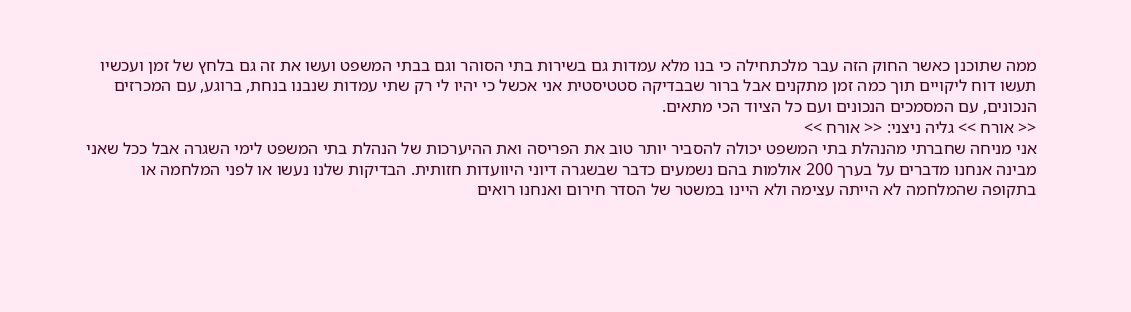ממה שתוכנן כאשר החוק הזה עבר מלכתחילה כי בנו מלא עמדות גם בשירות בתי הסוהר וגם בבתי המשפט ועשו את זה גם בלחץ של זמן ועכשיו תעשו דוח ליקויים תוך כמה זמן מתקנים אבל ברור שבבדיקה סטטיסטית אני אכשל כי יהיו לי רק שתי עמדות שנבנו בנחת, ברוגע, עם המכרזים הנכונים, עם המסמכים הנכונים ועם כל הציוד הכי מתאים.
<< אורח >> גליה ניצני: << אורח >>
אני מניחה שחברתי מהנהלת בתי המשפט יכולה להסביר יותר טוב את הפריסה ואת ההיערכות של הנהלת בתי המשפט לימי השגרה אבל ככל שאני מבינה אנחנו מדברים על בערך 200 אולמות בהם נשמעים כדבר שבשגרה דיוני היוועדות חזותית. הבדיקות שלנו נעשו או לפני המלחמה או בתקופה שהמלחמה לא הייתה עצימה ולא היינו במשטר של הסדר חירום ואנחנו רואים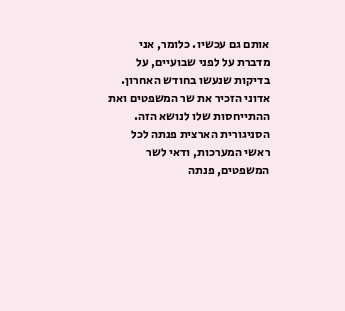אותם גם עכשיו. כלומר, אני מדברת על לפני שבועיים, על בדיקות שנעשו בחודש האחרון. אדוני הזכיר את שר המשפטים ואת ההתייחסות שלו לנושא הזה. הסניגורית הארצית פנתה לכל ראשי המערכות, ודאי לשר המשפטים, פנתה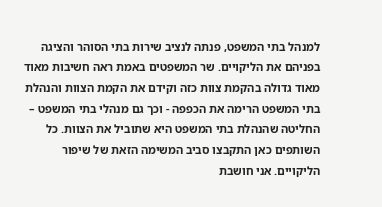למנהל בתי המשפט, פנתה לנציב שירות בתי הסוהר והציגה בפניהם את הליקויים. שר המשפטים באמת ראה חשיבות מאוד מאוד גדולה בהקמת צוות כזה וקידם את הקמת הצוות והנהלת בתי המשפט הרימה את הכפפה - וכך גם מנהלי בתי המשפט – החליטה שהנהלת בתי המשפט היא שתוביל את הצוות. כל השותפים כאן התקבצו סביב המשימה הזאת של שיפור הליקויים. אני חושבת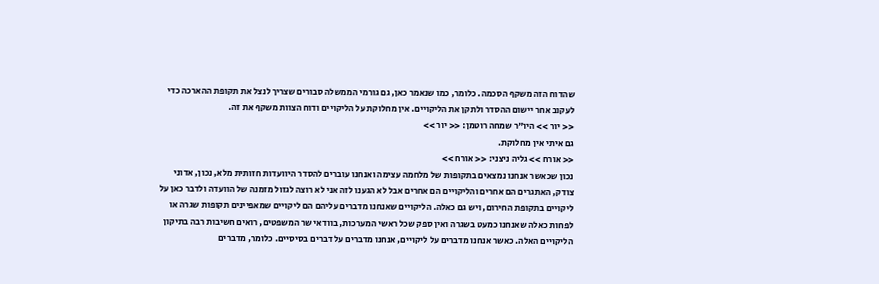שהדוח הזה משקף הסכמה. כלומר, כמו שנאמר כאן, גם גורמי הממשלה סבורים שצריך לנצל את תקופת ההארכה כדי לעקוב אחר יישום ההסדר ולתקן את הליקויים. אין מחלוקת על הליקויים ודוח הצוות משקף את זה.
<< יור >> היו"ר שמחה רוטמן: << יור >>
גם איתי אין מחלוקת.
<< אורח >> גליה ניצני: << אורח >>
נכון שכאשר אנחנו נמצאים בתקופות של מלחמה עצימה ואנחנו עוברים להסדר היוועדות חזותית מלא, נכון, אדוני צודק, האתגרים הם אחרים והליקויים הם אחרים אבל לא הגענו לזה אני לא רוצה לגזול מזמנה של הוועדה ולדבר כאן על ליקויים בתקופת החירום, ויש גם כאלה. הליקויים שאנחנו מדברים עליהם הם ליקויים שמאפיינים תקופות שגרה או לפחות כאלה שאנחנו כמעט בשגרה ואין ספק שכל ראשי המערכות, בוודאי שר המשפטים, רואים חשיבות רבה בתיקון הליקויים האלה. כאשר אנחנו מדברים על ליקויים, אנחנו מדברים על דברים בסיסיים. כלומר, מדברים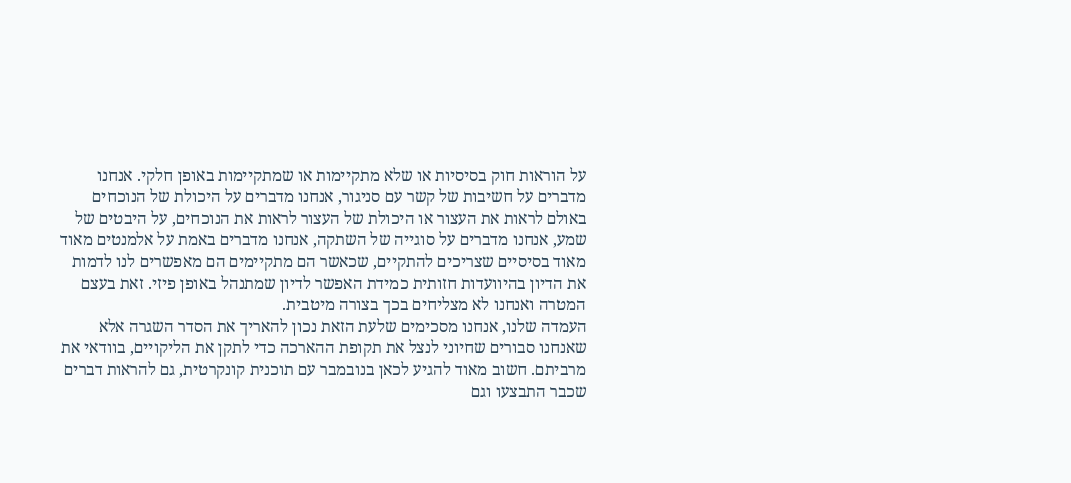על הוראות חוק בסיסיות או שלא מתקיימות או שמתקיימות באופן חלקי. אנחנו מדברים על חשיבות של קשר עם סניגור, אנחנו מדברים על היכולת של הנוכחים באולם לראות את העצור או היכולת של העצור לראות את הנוכחים, על היבטים של שמע, אנחנו מדברים על סוגייה של השתקה, אנחנו מדברים באמת על אלמנטים מאוד מאוד בסיסיים שצריכים להתקיים, שכאשר הם מתקיימים הם מאפשרים לנו לדמות את הדיון בהיוועדות חזותית כמידת האפשר לדיון שמתנהל באופן פיזי. זאת בעצם המטרה ואנחנו לא מצליחים בכך בצורה מיטבית.
העמדה שלנו, אנחנו מסכימים שלעת הזאת נכון להאריך את הסדר השגרה אלא שאנחנו סבורים שחיוני לנצל את תקופת ההארכה כדי לתקן את הליקויים, בוודאי את מרביתם. חשוב מאוד להגיע לכאן בנובמבר עם תוכנית קונקרטית, גם להראות דברים שכבר התבצעו וגם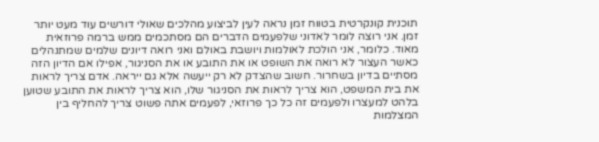תוכנית קונקרטית בטווח זמן נראה לעין לביצוע מהלכים שאולי דורשים עוד מעט יותר זמן. אני רוצה לומר לאדוני שלפעמים הדברים הם מסתכמים ממש ברמה פרוזאית מאוד. כלומר, אני הולכת לאולמות ויושבת באולם ואני רואה דיונים שלמים שמתנהלים כאשר העצור לא רואה את השופט או את התובע או את הסניגור, אפילו אם הדיון הזה מסתיים בדיון בשחרור. חשוב שהצדק לא רק ייעשה אלא גם ייראה. אדם צריך לראות את בית המשפט, הוא צריך לראות את הסניגור שלו, הוא צריך לראות את התובע שטוען בלהט למעצרו ולפעמים זה כל כך פרוזאי, לפעמים אתה פשוט צריך להחליף בין המצלמות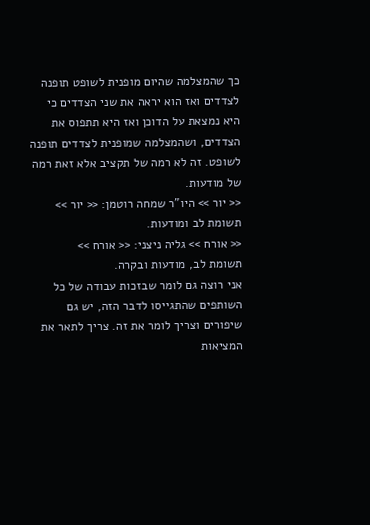כך שהמצלמה שהיום מופנית לשופט תופנה לצדדים ואז הוא יראה את שני הצדדים כי היא נמצאת על הדוכן ואז היא תתפוס את הצדדים, ושהמצלמה שמופנית לצדדים תופנה לשופט. זה לא רמה של תקציב אלא זאת רמה של מודעות.
<< יור >> היו"ר שמחה רוטמן: << יור >>
תשומת לב ומודעות.
<< אורח >> גליה ניצני: << אורח >>
תשומת לב, מודעות ובקרה.
אני רוצה גם לומר שבזכות עבודה של כל השותפים שהתגייסו לדבר הזה, יש גם שיפורים וצריך לומר את זה. צריך לתאר את המציאות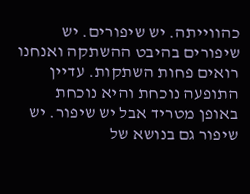כהווייתה. יש שיפורים. יש שיפורים בהיבט ההשתקה ואנחנו רואים פחות השתקות. עדיין התופעה נוכחת והיא נוכחת באופן מטריד אבל יש שיפור. יש שיפור גם בנושא של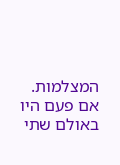המצלמות. אם פעם היו באולם שתי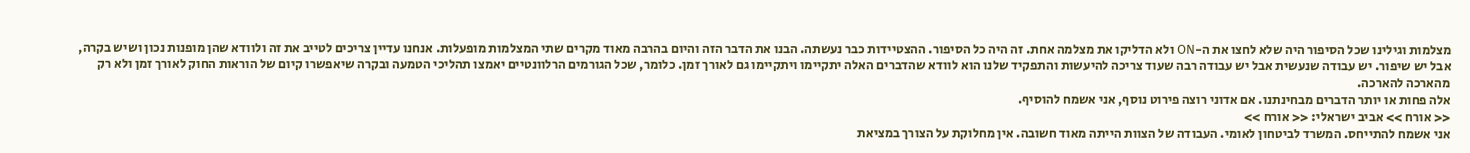מצלמות וגילינו שכל הסיפור היה שלא לחצו את ה-ON ולא הדליקו את מצלמה אחת. זה היה כל הסיפור. ההצטיידות כבר נעשתה. הבנו את הדבר הזה והיום בהרבה מאוד מקרים שתי המצלמות מופעלות. אנחנו עדיין צריכים לטייב את זה ולוודא שהן מופנות נכון ושיש בקרה, אבל יש שיפור. יש עבודה שנעשית אבל יש עבודה רבה שעוד צריכה להיעשות והתפקיד שלנו הוא לוודא שהדברים האלה יתקיימו ויתקיימו גם לאורך זמן. כלומר, שכל הגורמים הרלוונטיים יאמצו תהליכי הטמעה ובקרה שיאפשרו קיום של הוראות החוק לאורך זמן ולא רק מהארכה להארכה.
אלה פחות או יותר הדברים מבחינתנו. אם אדוני רוצה פירוט נוסף, אני אשמח להוסיף.
<< אורח >> אביב ישראלי: << אורח >>
אני אשמח להתייחס. המשרד לביטחון לאומי. העבודה של הצוות הייתה מאוד חשובה. אין מחלוקת על הצורך במציאת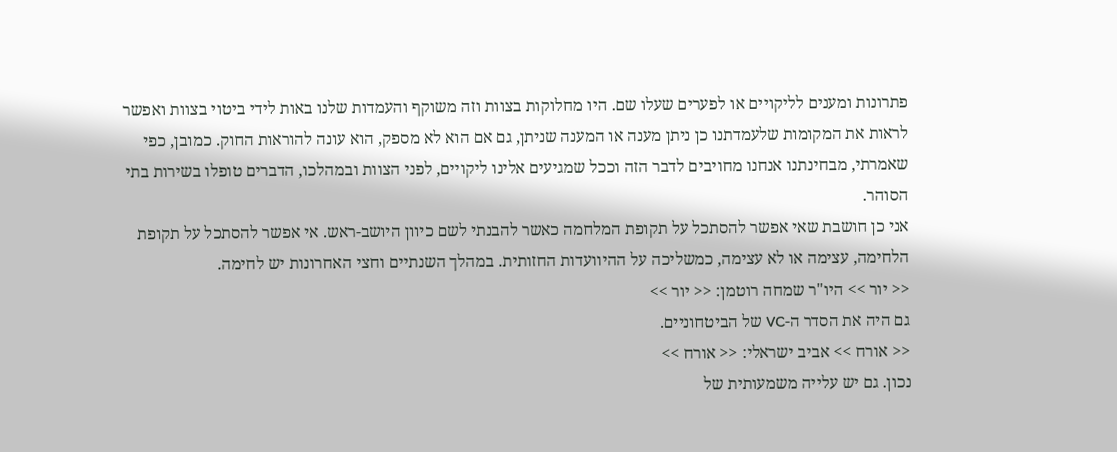פתרונות ומענים לליקויים או לפערים שעלו שם. היו מחלוקות בצוות וזה משוקף והעמדות שלנו באות לידי ביטוי בצוות ואפשר לראות את המקומות שלעמדתנו כן ניתן מענה או המענה שניתן, גם אם הוא לא מספק, הוא עונה להוראות החוק. כמובן, כפי שאמרתי, מבחינתנו אנחנו מחויבים לדבר הזה וככל שמגיעים אלינו ליקויים, לפני הצוות ובמהלכו, הדברים טופלו בשירות בתי הסוהר.
אני כן חושבת שאי אפשר להסתכל על תקופת המלחמה כאשר להבנתי לשם כיוון היושב-ראש. אי אפשר להסתכל על תקופת הלחימה, עצימה או לא עצימה, כמשליכה על ההיוועדות החזותית. במהלך השנתיים וחצי האחרונות יש לחימה.
<< יור >> היו"ר שמחה רוטמן: << יור >>
גם היה את הסדר ה-VC של הביטחוניים.
<< אורח >> אביב ישראלי: << אורח >>
נכון. גם יש עלייה משמעותית של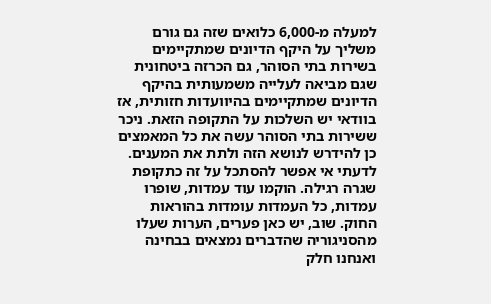למעלה מ-6,000 כלואים שזה גם גורם משליך על היקף הדיונים שמתקיימים בשירות בתי הסוהר, גם הכרזה ביטחונית שגם מביאה לעלייה משמעותית בהיקף הדיונים שמתקיימים בהיוועדות חזותית, אז בוודאי יש השלכות על התקופה הזאת. ניכר ששירות בתי הסוהר עשה את כל המאמצים כן להידרש לנושא הזה ולתת את המענים. לדעתי אי אפשר להסתכל על זה כתקופת שגרה רגילה. הוקמו עוד עמדות, שופרו עמדות, כל העמדות עומדות בהוראות החוק. שוב, יש כאן פערים, הערות שעלו מהסניגוריה שהדברים נמצאים בבחינה ואנחנו חלק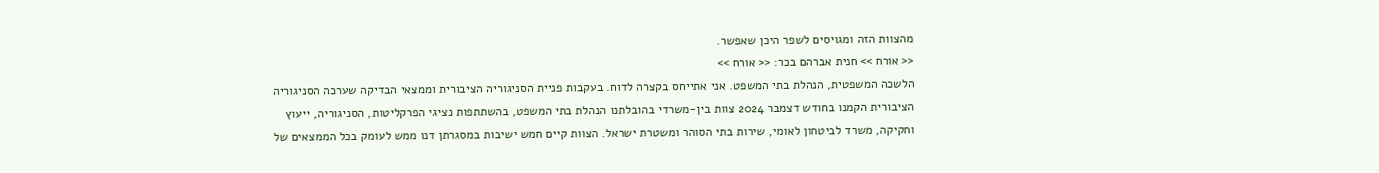מהצוות הזה ומגויסים לשפר היכן שאפשר.
<< אורח >> חנית אברהם בכר: << אורח >>
הלשכה המשפטית, הנהלת בתי המשפט. אני אתייחס בקצרה לדוח. בעקבות פניית הסניגוריה הציבורית וממצאי הבדיקה שערכה הסניגוריה הציבורית הקמנו בחודש דצמבר 2024 צוות בין-משרדי בהובלתנו הנהלת בתי המשפט, בהשתתפות נציגי הפרקליטות, הסניגוריה, ייעוץ וחקיקה, משרד לביטחון לאומי, שירות בתי הסוהר ומשטרת ישראל. הצוות קיים חמש ישיבות במסגרתן דנו ממש לעומק בכל הממצאים של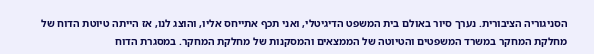הסניגוריה הציבורית. נערך סיור באולם בית המשפט הדיגיטלי, ואני תכף אתייחס אליו, והוצג לנו, אז הייתה טיוטת הדוח של מחלקת המחקר במשרד המשפטים והטיוטה של הממצאים והמסקנות של מחלקת המחקר. במסגרת הדוח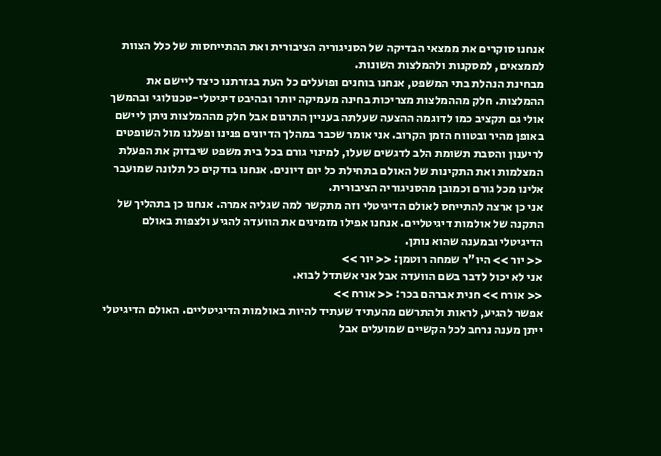אנחנו סוקרים את ממצאי הבדיקה של הסניגוריה הציבורית ואת ההתייחסות של כלל הצוות לממצאים, למסקנות ולהמלצות השונות.
מבחינת הנהלת בתי המשפט, אנחנו בוחנים ופועלים כל העת בגזרתנו כיצד ליישם את ההמלצות. חלק מההמלצות מצריכות בחינה מעמיקה יותר ובהיבט דיגיטלי-טכנולוגי ובהמשך אולי גם תקציב כמו לדוגמה ההצעה שעלתה בעניין התרגום אבל חלק מההמלצות ניתן ליישם באופן מהיר ובטווח הזמן הקרוב. אני אומר שכבר במהלך הדיונים פנינו ופעלנו מול השופטים לריענון והסבת תשומת הלב לדגשים שעלו, למינוי גורם בכל בית משפט שיבדוק את הפעלת המצלמות ואת התקינות של האולם בתחילת כל יום דיונים. אנחנו בודקים כל תלונה שמועבר אלינו מכל גורם וכמובן מהסניגוריה הציבורית.
אני כן ארצה להתייחס לאולם הדיגיטלי וזה מתקשר למה שגליה אמרה. אנחנו כן בתהליך של התקנה של אולמות דיגיטליים. אנחנו אפילו מזמינים את הוועדה להגיע ולצפות באולם הדיגיטלי ובמענה שהוא נותן.
<< יור >> היו"ר שמחה רוטמן: << יור >>
אני לא יכול לדבר בשם הוועדה אבל אני אשתדל לבוא.
<< אורח >> חנית אברהם בכר: << אורח >>
אפשר להגיע, לראות ולהתרשם מהעתיד שעתיד להיות באולמות הדיגיטליים. האולם הדיגיטלי ייתן מענה נרחב לכל הקשיים שמועלים אבל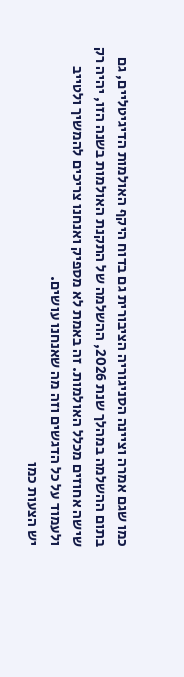כמו שגם אמרה וציינה הסניגוריה הציבורית גם בדוח היקף האולמות הדיגיטליים, גם בתום ההשלמה במהלך שנת 2026, ההשלמה של התקנת האולמות בשנה הזו, יהיה רק שישה אחוזים מכלל האולמות. זה באמת לא מספיק ואנחנו צריכים להמשיך ולטייב ולעמוד על כל הדגשים וזה מה שאנחנו עושים.
יש הצעות כמו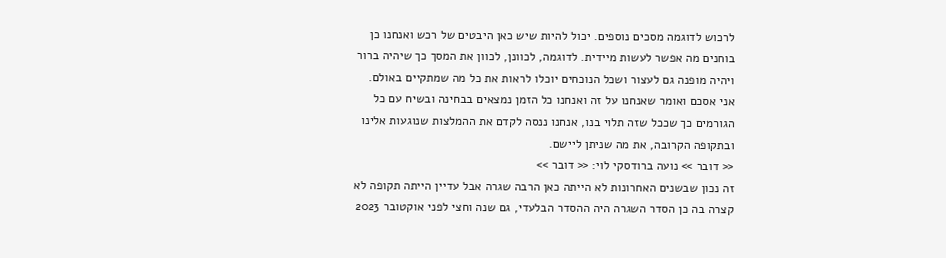לרכוש לדוגמה מסכים נוספים. יכול להיות שיש כאן היבטים של רכש ואנחנו כן בוחנים מה אפשר לעשות מיידית. לדוגמה, לכוונן, לכוון את המסך כך שיהיה ברור ויהיה מופנה גם לעצור ושכל הנוכחים יוכלו לראות את כל מה שמתקיים באולם.
אני אסכם ואומר שאנחנו על זה ואנחנו כל הזמן נמצאים בבחינה ובשיח עם כל הגורמים כך שככל שזה תלוי בנו, אנחנו ננסה לקדם את ההמלצות שנוגעות אלינו ובתקופה הקרובה, את מה שניתן ליישם.
<< דובר >> נועה ברודסקי לוי: << דובר >>
זה נכון שבשנים האחרונות לא הייתה כאן הרבה שגרה אבל עדיין הייתה תקופה לא קצרה בה כן הסדר השגרה היה ההסדר הבלעדי, גם שנה וחצי לפני אוקטובר 2023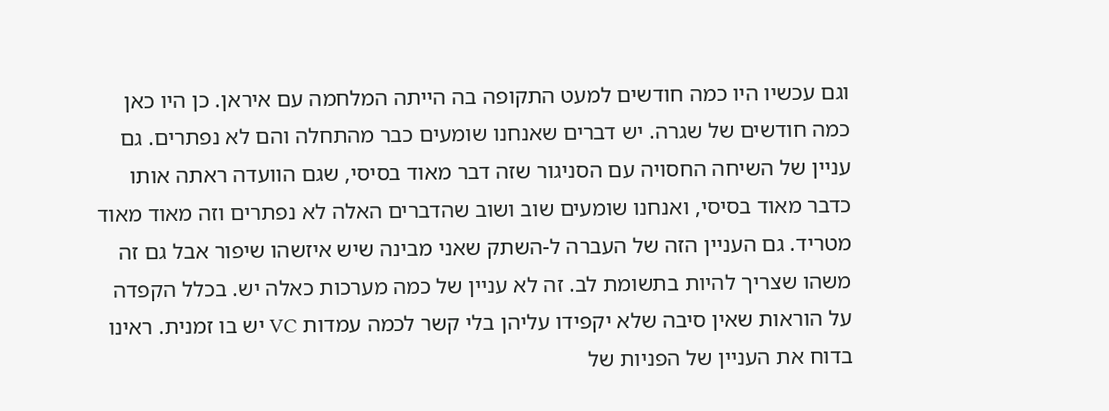וגם עכשיו היו כמה חודשים למעט התקופה בה הייתה המלחמה עם איראן. כן היו כאן כמה חודשים של שגרה. יש דברים שאנחנו שומעים כבר מהתחלה והם לא נפתרים. גם עניין של השיחה החסויה עם הסניגור שזה דבר מאוד בסיסי, שגם הוועדה ראתה אותו כדבר מאוד בסיסי, ואנחנו שומעים שוב ושוב שהדברים האלה לא נפתרים וזה מאוד מאוד מטריד. גם העניין הזה של העברה ל-השתק שאני מבינה שיש איזשהו שיפור אבל גם זה משהו שצריך להיות בתשומת לב. זה לא עניין של כמה מערכות כאלה יש. בכלל הקפדה על הוראות שאין סיבה שלא יקפידו עליהן בלי קשר לכמה עמדות VC יש בו זמנית. ראינו בדוח את העניין של הפניות של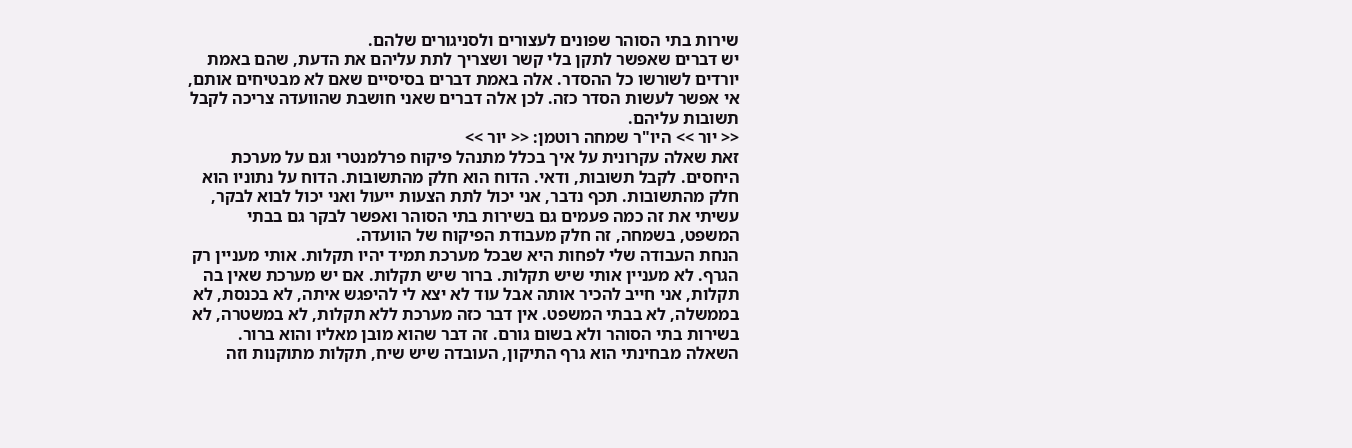שירות בתי הסוהר שפונים לעצורים ולסניגורים שלהם.
יש דברים שאפשר לתקן בלי קשר ושצריך לתת עליהם את הדעת, שהם באמת יורדים לשורשו כל ההסדר. אלה באמת דברים בסיסיים שאם לא מבטיחים אותם, אי אפשר לעשות הסדר כזה. לכן אלה דברים שאני חושבת שהוועדה צריכה לקבל תשובות עליהם.
<< יור >> היו"ר שמחה רוטמן: << יור >>
זאת שאלה עקרונית על איך בכלל מתנהל פיקוח פרלמנטרי וגם על מערכת היחסים. לקבל תשובות, ודאי. הדוח הוא חלק מהתשובות. הדוח על נתוניו הוא חלק מהתשובות. תכף נדבר, אני יכול לתת הצעות ייעול ואני יכול לבוא לבקר, עשיתי את זה כמה פעמים גם בשירות בתי הסוהר ואפשר לבקר גם בבתי המשפט, בשמחה, זה חלק מעבודת הפיקוח של הוועדה.
הנחת העבודה שלי לפחות היא שבכל מערכת תמיד יהיו תקלות. אותי מעניין רק הגרף. לא מעניין אותי שיש תקלות. ברור שיש תקלות. אם יש מערכת שאין בה תקלות, אני חייב להכיר אותה אבל עוד לא יצא לי להיפגש איתה, לא בכנסת, לא בממשלה, לא בבתי המשפט. אין דבר כזה מערכת ללא תקלות, לא במשטרה, לא בשירות בתי הסוהר ולא בשום גורם. זה דבר שהוא מובן מאליו והוא ברור.
השאלה מבחינתי הוא גרף התיקון, העובדה שיש שיח, תקלות מתוקנות וזה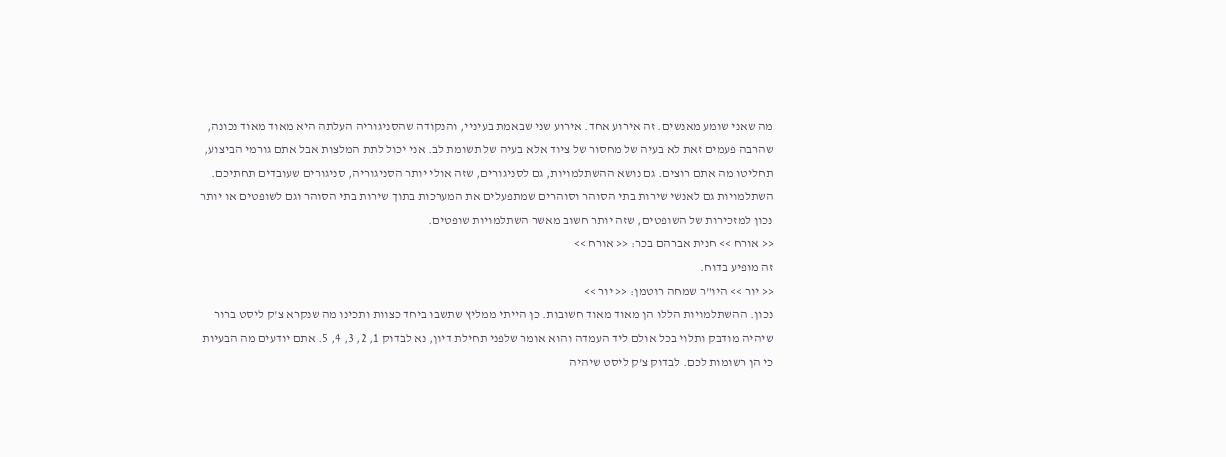מה שאני שומע מאנשים. זה אירוע אחד. אירוע שני שבאמת בעיניי, והנקודה שהסניגוריה העלתה היא מאוד מאוד נכונה, שהרבה פעמים זאת לא בעיה של מחסור של ציוד אלא בעיה של תשומת לב. אני יכול לתת המלצות אבל אתם גורמי הביצוע, תחליטו מה אתם רוצים. גם נושא ההשתלמויות, גם לסניגורים, שזה אולי יותר הסניגוריה, סניגורים שעובדים תחתיכם. השתלמויות גם לאנשי שירות בתי הסוהר וסוהרים שמתפעלים את המערכות בתוך שירות בתי הסוהר וגם לשופטים או יותר נכון למזכירות של השופטים, שזה יותר חשוב מאשר השתלמויות שופטים.
<< אורח >> חנית אברהם בכר: << אורח >>
זה מופיע בדוח.
<< יור >> היו"ר שמחה רוטמן: << יור >>
נכון. ההשתלמויות הללו הן מאוד מאוד חשובות. כן הייתי ממליץ שתשבו ביחד כצוות ותכינו מה שנקרא צ'ק ליסט ברור שיהיה מודבק ותלוי בכל אולם ליד העמדה והוא אומר שלפני תחילת דיון, נא לבדוק 1, 2, 3, 4, 5. אתם יודעים מה הבעיות כי הן רשומות לכם. לבדוק צ'ק ליסט שיהיה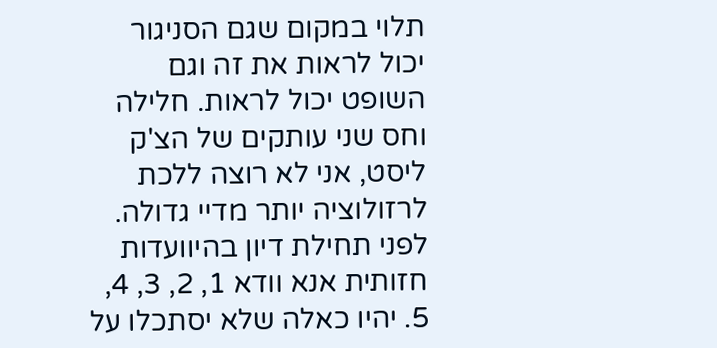תלוי במקום שגם הסניגור יכול לראות את זה וגם השופט יכול לראות. חלילה וחס שני עותקים של הצ'ק ליסט, אני לא רוצה ללכת לרזולוציה יותר מדיי גדולה. לפני תחילת דיון בהיוועדות חזותית אנא וודא 1, 2, 3, 4, 5. יהיו כאלה שלא יסתכלו על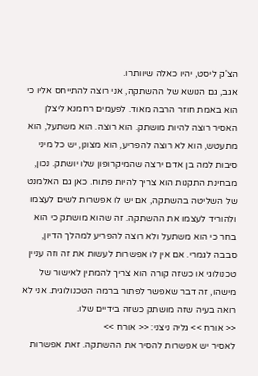הצ'ק ליסט, יהיו כאלה שיוותרו.
אגב, גם הנושא של ההשתקה, אני רוצה להתייחס אליו כי הוא באמת חוזר הרבה מאוד. לפעמים רחמנא ליצלן האסיר רוצה להיות מושתק. הוא רוצה. הוא משתעל, הוא מתעטש, הוא לא רוצה להפריע, הוא מצונן, יש כל מיני סיבות למה בן אדם ירצה שהמיקרופון שלו יושתק. נכון, מבחינת התקנות הוא צריך להיות פתוח. כאן גם האלמנט של השליטה בהשתקה, אם יש לו אפשרות לשים לעצמו ולהוריד לעצמו את ההשתקה. זה שהוא מושתק כי הוא בחר כי הוא משתעל ולא רוצה להפריע למהלך הדיון, סבבה לגמרי. אם אין לו אפשרות לעשות את זה וזה עניין טכנולוגי או כשזה קורה הוא צריך להמתין לאישור של מישהו, זה דבר שאפשר לפתור ברמה הטכנולוגית. אני לא רואה בעיה שזה מושתק כשזה בידיים שלו.
<< אורח >> גליה ניצני: << אורח >>
לאסיר יש אפשרות להסיר את ההשתקה. זאת אפשרות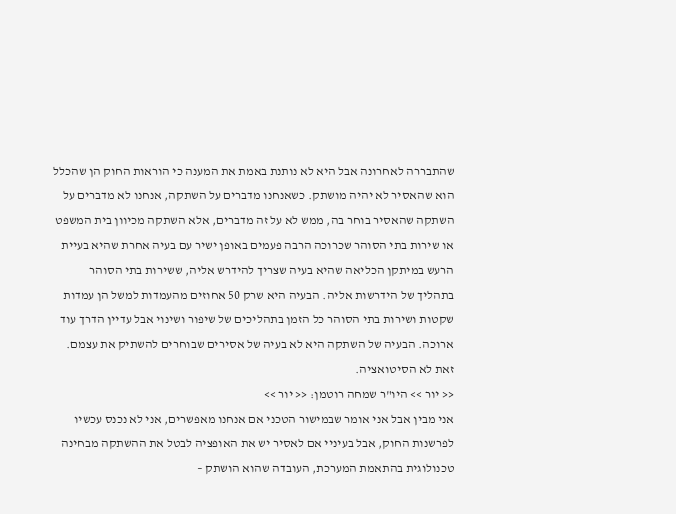שהתבררה לאחרונה אבל היא לא נותנת באמת את המענה כי הוראות החוק הן שהכלל הוא שהאסיר לא יהיה מושתק. כשאנחנו מדברים על השתקה, אנחנו לא מדברים על השתקה שהאסיר בוחר בה, ממש לא על זה מדברים, אלא השתקה מכיוון בית המשפט או שירות בתי הסוהר שכרוכה הרבה פעמים באופן ישיר עם בעיה אחרת שהיא בעיית הרעש במיתקן הכליאה שהיא בעיה שצריך להידרש אליה, ששירות בתי הסוהר בתהליך של הידרשות אליה. הבעיה היא שרק 50 אחוזים מהעמדות למשל הן עמדות שקטות ושירות בתי הסוהר כל הזמן בתהליכים של שיפור ושינוי אבל עדיין הדרך עוד ארוכה. הבעיה של השתקה היא לא בעיה של אסירים שבוחרים להשתיק את עצמם. זאת לא הסיטואציה.
<< יור >> היו"ר שמחה רוטמן: << יור >>
אני מבין אבל אני אומר שבמישור הטכני אם אנחנו מאפשרים, אני לא נכנס עכשיו לפרשנות החוק, אבל בעיניי אם לאסיר יש את האופציה לבטל את ההשתקה מבחינה טכנולוגית בהתאמת המערכת, העובדה שהוא הושתק –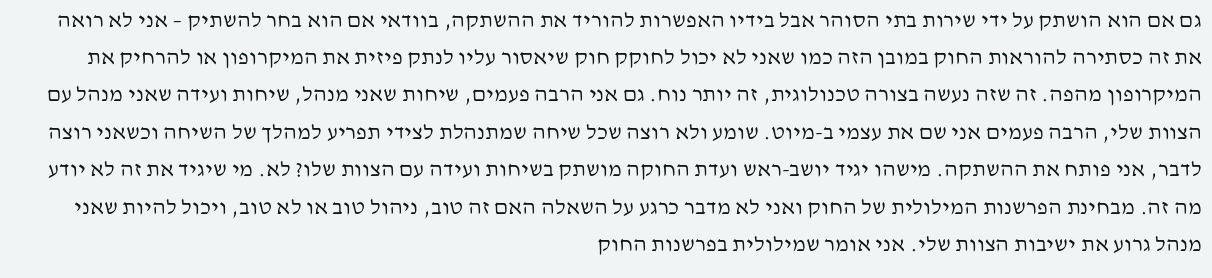גם אם הוא הושתק על ידי שירות בתי הסוהר אבל בידיו האפשרות להוריד את ההשתקה, בוודאי אם הוא בחר להשתיק – אני לא רואה את זה כסתירה להוראות החוק במובן הזה כמו שאני לא יכול לחוקק חוק שיאסור עליו לנתק פיזית את המיקרופון או להרחיק את המיקרופון מהפה. זה שזה נעשה בצורה טכנולוגית, זה יותר נוח. גם אני הרבה פעמים, שיחות שאני מנהל, שיחות ועידה שאני מנהל עם הצוות שלי, הרבה פעמים אני שם את עצמי ב-מיוט. שומע ולא רוצה שכל שיחה שמתנהלת לצידי תפריע למהלך של השיחה וכשאני רוצה לדבר, אני פותח את ההשתקה. מישהו יגיד יושב-ראש ועדת החוקה מושתק בשיחות ועידה עם הצוות שלו? לא. מי שיגיד את זה לא יודע מה זה. מבחינת הפרשנות המילולית של החוק ואני לא מדבר כרגע על השאלה האם זה טוב, ניהול טוב או לא טוב, ויכול להיות שאני מנהל גרוע את ישיבות הצוות שלי. אני אומר שמילולית בפרשנות החוק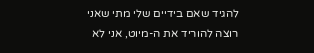להגיד שאם בידיים שלי מתי שאני רוצה להוריד את ה-מיוט, אני לא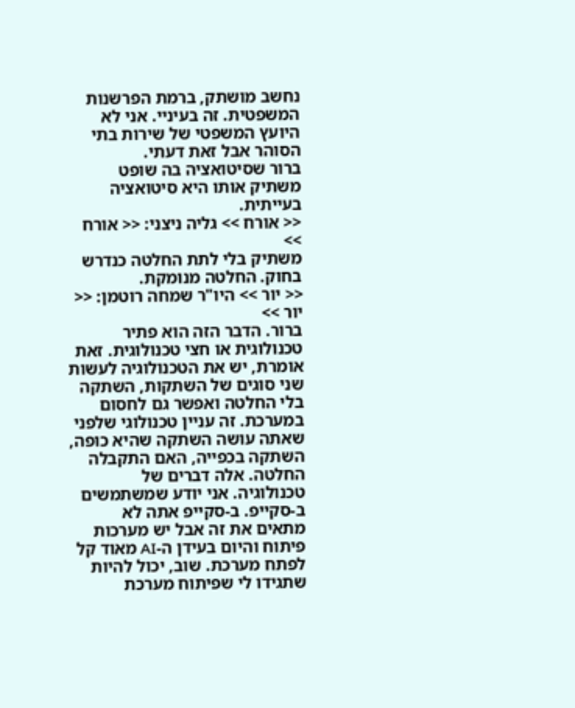נחשב מושתק, ברמת הפרשנות המשפטית. זה בעיניי. אני לא היועץ המשפטי של שירות בתי הסוהר אבל זאת דעתי.
ברור שסיטואציה בה שופט משתיק אותו היא סיטואציה בעייתית.
<< אורח >> גליה ניצני: << אורח >>
משתיק בלי לתת החלטה כנדרש בחוק. החלטה מנומקת.
<< יור >> היו"ר שמחה רוטמן: << יור >>
ברור. הדבר הזה הוא פתיר טכנולוגית או חצי טכנולוגית. זאת אומרת, יש את הטכנולוגיה לעשות שני סוגים של השתקות, השתקה בלי החלטה ואפשר גם לחסום במערכת. זה עניין טכנולוגי שלפני שאתה עושה השתקה שהיא כופה, השתקה בכפייה, האם התקבלה החלטה. אלה דברים של טכנולוגיה. אני יודע שמשתמשים ב-סקייפ. ב-סקייפ אתה לא מתאים את זה אבל יש מערכות פיתוח והיום בעידן ה-AI מאוד קל לפתח מערכת. שוב, יכול להיות שתגידו לי שפיתוח מערכת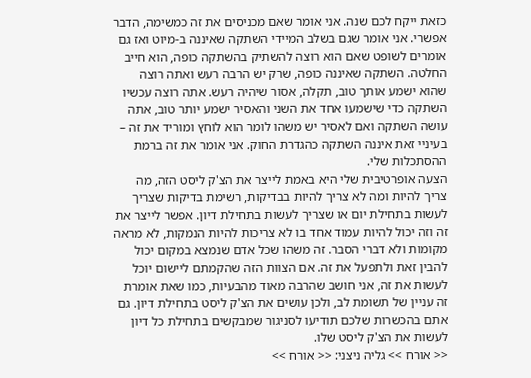כזאת ייקח לכם שנה. אני אומר שאם מכניסים את זה כמשימה, הדבר אפשרי. אני אומר שגם בשלב המיידי השתקה שאיננה ב-מיוט ואז גם אומרים לשופט שאם הוא רוצה להשתיק בהשתקה כופה, הוא חייב החלטה. השתקה שאיננה כופה, שרק יש הרבה רעש ואתה רוצה שהוא ישמע אותך טוב, תקלה, אסור שיהיה רעש. אתה רוצה עכשיו השתקה כדי שישמעו אחד את השני והאסיר ישמע יותר טוב, אתה עושה השתקה ואם לאסיר יש משהו לומר הוא לוחץ ומוריד את זה – בעיניי זאת איננה השתקה כהגדרת החוק. אני אומר את זה ברמת ההסתכלות שלי.
הצעה אופרטיבית שלי היא באמת לייצר את הצ'ק ליסט הזה, מה צריך להיות ומה לא צריך להיות בבדיקות, רשימת בדיקות שצריך לעשות בתחילת יום או שצריך לעשות בתחילת דיון. אפשר לייצר את זה וזה יכול להיות עמוד אחד בו לא צריכות להיות הנמקות, לא מראה מקומות ולא דברי הסבר. זה משהו שכל אדם שנמצא במקום יכול להבין זאת ולתפעל את זה. אם הצוות הזה שהקמתם ליישום יוכל לעשות את זה, אני חושב שהרבה מאוד מהבעיות, כמו שאת אומרת זה עניין של תשומת לב, ולכן עושים את הצ'ק ליסט בתחילת דיון. גם אתם בהכשרות שלכם תודיעו לסניגור שמבקשים בתחילת כל דיון לעשות את הצ'ק ליסט שלו.
<< אורח >> גליה ניצני: << אורח >>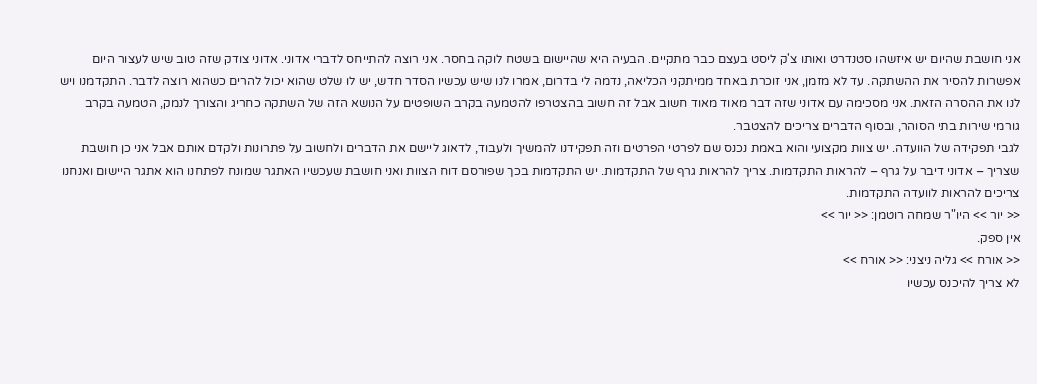אני חושבת שהיום יש איזשהו סטנדרט ואותו צ'ק ליסט בעצם כבר מתקיים. הבעיה היא שהיישום בשטח לוקה בחסר. אני רוצה להתייחס לדברי אדוני. אדוני צודק שזה טוב שיש לעצור היום אפשרות להסיר את ההשתקה. עד לא מזמן, אני זוכרת באחד ממיתקני הכליאה, נדמה לי בדרום, אמרו לנו שיש עכשיו הסדר חדש, יש לו שלט שהוא יכול להרים כשהוא רוצה לדבר. התקדמנו ויש לנו את ההסרה הזאת. אני מסכימה עם אדוני שזה דבר מאוד מאוד חשוב אבל זה חשוב בהצטרפו להטמעה בקרב השופטים על הנושא הזה של השתקה כחריג והצורך לנמק, הטמעה בקרב גורמי שירות בתי הסוהר, ובסוף הדברים צריכים להצטבר.
לגבי תפקידה של הוועדה. יש צוות מקצועי והוא באמת נכנס שם לפרטי הפרטים וזה תפקידנו להמשיך ולעבוד, לדאוג ליישם את הדברים ולחשוב על פתרונות ולקדם אותם אבל אני כן חושבת שצריך – אדוני דיבר על גרף – להראות התקדמות. צריך להראות גרף של התקדמות. יש התקדמות בכך שפורסם דוח הצוות ואני חושבת שעכשיו האתגר שמונח לפתחנו הוא אתגר היישום ואנחנו צריכים להראות לוועדה התקדמות.
<< יור >> היו"ר שמחה רוטמן: << יור >>
אין ספק.
<< אורח >> גליה ניצני: << אורח >>
לא צריך להיכנס עכשיו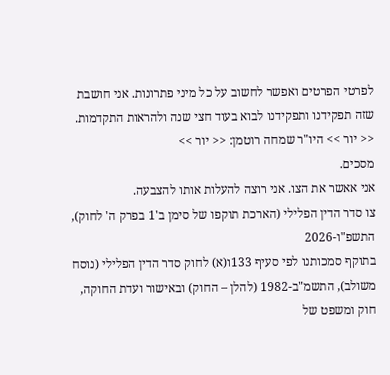לפרטי הפרטים ואפשר לחשוב על כל מיני פתרונות. אני חושבת שזה תפקידנו ותפקידנו לבוא בעוד חצי שנה ולהראות התקדמות.
<< יור >> היו"ר שמחה רוטמן: << יור >>
מסכים.
אני אאשר את הצו. אני רוצה להעלות אותו להצבעה.
צו סדר הדין הפלילי (הארכת תוקפו של סימן ב'1 בפרק ה' לחוק), התשפ"ו-2026
בתוקף סמכותנו לפי סעיף 133ו(א) לחוק סדר הדין הפלילי (נוסח משולב), התשמ"ב-1982 (להלן – החוק) ובאישור ועדת החוקה, חוק ומשפט של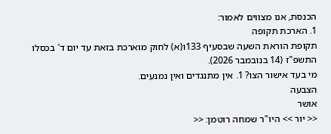הכנסת, אנו מצווים לאמור:
1. הארכת תקופה
תקופת הוראת השעה שבסעיף 133ו(א) לחוק מוארכת בזאת עד יום ד' בכסלו התשפ"ז (14 בנובמבר 2026).
מי בעד אישור הצו? 1. אין מתנגדים ואין נמנעים.
הצבעה
אושר
<< יור >> היו"ר שמחה רוטמן: <<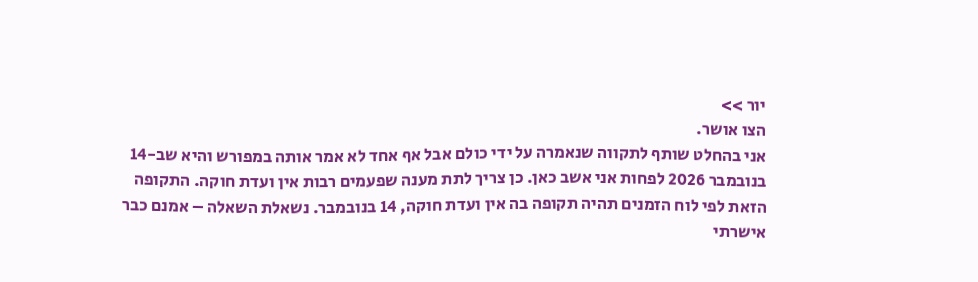יור >>
הצו אושר.
אני בהחלט שותף לתקווה שנאמרה על ידי כולם אבל אף אחד לא אמר אותה במפורש והיא שב-14 בנובמבר 2026 לפחות אני אשב כאן. כן צריך לתת מענה שפעמים רבות אין ועדת חוקה. התקופה הזאת לפי לוח הזמנים תהיה תקופה בה אין ועדת חוקה, 14 בנובמבר. נשאלת השאלה – אמנם כבר אישרתי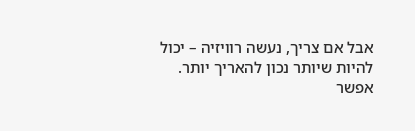אבל אם צריך, נעשה רוויזיה – יכול להיות שיותר נכון להאריך יותר. אפשר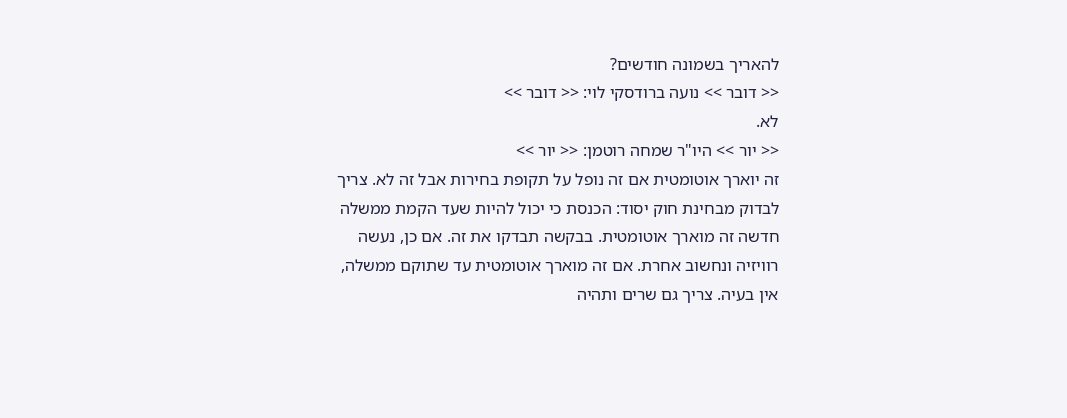להאריך בשמונה חודשים?
<< דובר >> נועה ברודסקי לוי: << דובר >>
לא.
<< יור >> היו"ר שמחה רוטמן: << יור >>
זה יוארך אוטומטית אם זה נופל על תקופת בחירות אבל זה לא. צריך לבדוק מבחינת חוק יסוד: הכנסת כי יכול להיות שעד הקמת ממשלה חדשה זה מוארך אוטומטית. בבקשה תבדקו את זה. אם כן, נעשה רוויזיה ונחשוב אחרת. אם זה מוארך אוטומטית עד שתוקם ממשלה, אין בעיה. צריך גם שרים ותהיה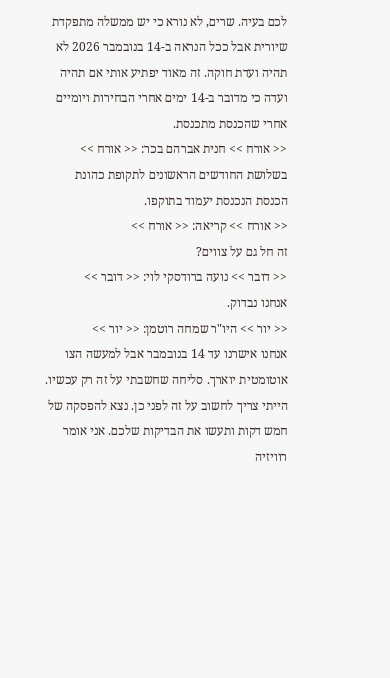לכם בעיה. שרים, לא נורא כי יש ממשלה מתפקדת שיורית אבל ככל הנראה ב-14 בנובמבר 2026 לא תהיה ועדת חוקה. זה מאוד יפתיע אותי אם תהיה ועדה כי מדובר ב-14 ימים אחרי הבחירות ויומיים אחרי שהכנסת מתכנסת.
<< אורח >> חנית אברהם בכר: << אורח >>
בשלושת החודשים הראשונים לתקופת כהונת הכנסת הנכנסת יעמוד בתוקפו.
<< אורח >> קריאה: << אורח >>
זה חל גם על צווים?
<< דובר >> נועה ברודסקי לוי: << דובר >>
אנחנו נבדוק.
<< יור >> היו"ר שמחה רוטמן: << יור >>
אנחנו אישרנו עד 14 בנובמבר אבל למעשה הצו אוטומטית יוארך. סליחה שחשבתי על זה רק עכשיו. הייתי צריך לחשוב על זה לפני כן. נצא להפסקה של חמש דקות ותעשו את הבדיקות שלכם. אני אומר רוויזיה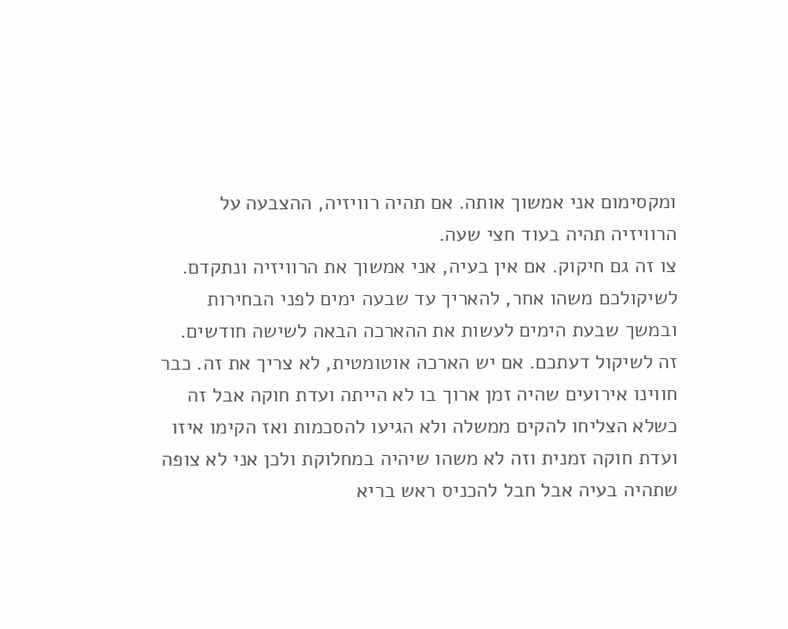ומקסימום אני אמשוך אותה. אם תהיה רוויזיה, ההצבעה על הרוויזיה תהיה בעוד חצי שעה.
צו זה גם חיקוק. אם אין בעיה, אני אמשוך את הרוויזיה ונתקדם. לשיקולכם משהו אחר, להאריך עד שבעה ימים לפני הבחירות ובמשך שבעת הימים לעשות את ההארכה הבאה לשישה חודשים. זה לשיקול דעתכם. אם יש הארכה אוטומטית, לא צריך את זה. כבר חווינו אירועים שהיה זמן ארוך בו לא הייתה ועדת חוקה אבל זה כשלא הצליחו להקים ממשלה ולא הגיעו להסכמות ואז הקימו איזו ועדת חוקה זמנית וזה לא משהו שיהיה במחלוקת ולכן אני לא צופה שתהיה בעיה אבל חבל להכניס ראש בריא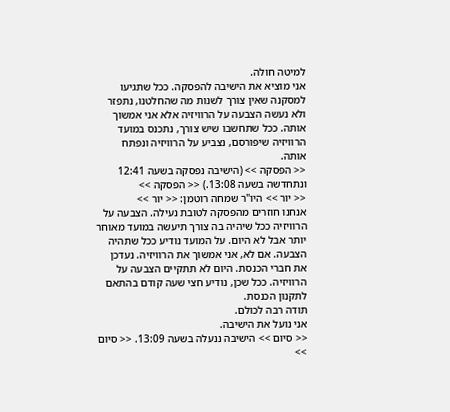למיטה חולה.
אני מוציא את הישיבה להפסקה. ככל שתגיעו למסקנה שאין צורך לשנות מה שהחלטנו, נתפזר ולא נעשה הצבעה על הרוויזיה אלא אני אמשוך אותה. ככל שתחשבו שיש צורך, נתכנס במועד הרוויזיה שיפורסם, נצביע על הרוויזיה ונפתח אותה.
<< הפסקה >> (הישיבה נפסקה בשעה 12:41 ונתחדשה בשעה 13:08.) << הפסקה >>
<< יור >> היו"ר שמחה רוטמן: << יור >>
אנחנו חוזרים מהפסקה לטובת נעילה. הצבעה על הרוויזיה ככל שיהיה בה צורך תיעשה במועד מאוחר יותר אבל לא היום. על המועד נודיע ככל שתהיה הצבעה. אם לא, אני אמשוך את הרוויזיה. נעדכן את חברי הכנסת. היום לא תתקיים הצבעה על הרוויזיה. ככל שכן, נודיע חצי שעה קודם בהתאם לתקנון הכנסת.
תודה רבה לכולם.
אני נועל את הישיבה.
<< סיום >> הישיבה ננעלה בשעה 13:09. << סיום >>